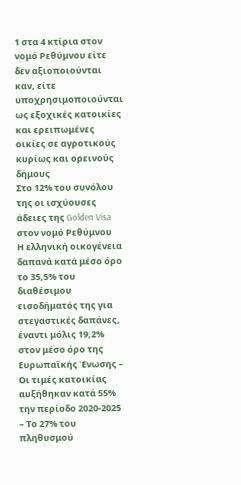1 στα 4 κτίρια στον νομό Ρεθύμνου είτε δεν αξιοποιούνται καν, είτε υποχρησιμοποιούνται ως εξοχικές κατοικίες και ερειπωμένες οικίες σε αγροτικούς κυρίως και ορεινούς δήμους
Στο 12% του συνόλου της οι ισχύουσες άδειες της Golden Visa στον νομό Ρεθύμνου
Η ελληνική οικογένεια δαπανά κατά μέσο όρο το 35,5% του διαθέσιμου εισοδήματός της για στεγαστικές δαπάνες, έναντι μόλις 19,2% στον μέσο όρο της Ευρωπαϊκής Ένωσης – Οι τιμές κατοικίας αυξήθηκαν κατά 55% την περίοδο 2020-2025 – Το 27% του πληθυσμού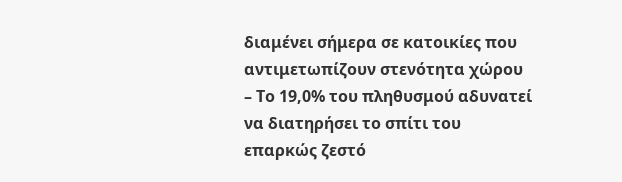διαμένει σήμερα σε κατοικίες που αντιμετωπίζουν στενότητα χώρου – Το 19,0% του πληθυσμού αδυνατεί να διατηρήσει το σπίτι του επαρκώς ζεστό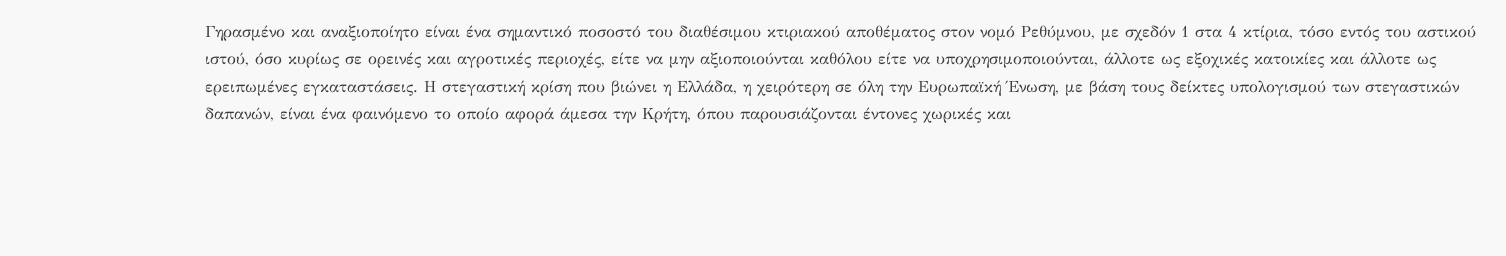Γηρασμένο και αναξιοποίητο είναι ένα σημαντικό ποσοστό του διαθέσιμου κτιριακού αποθέματος στον νομό Ρεθύμνου, με σχεδόν 1 στα 4 κτίρια, τόσο εντός του αστικού ιστού, όσο κυρίως σε ορεινές και αγροτικές περιοχές, είτε να μην αξιοποιούνται καθόλου είτε να υποχρησιμοποιούνται, άλλοτε ως εξοχικές κατοικίες και άλλοτε ως ερειπωμένες εγκαταστάσεις. Η στεγαστική κρίση που βιώνει η Ελλάδα, η χειρότερη σε όλη την Ευρωπαϊκή Ένωση, με βάση τους δείκτες υπολογισμού των στεγαστικών δαπανών, είναι ένα φαινόμενο το οποίο αφορά άμεσα την Κρήτη, όπου παρουσιάζονται έντονες χωρικές και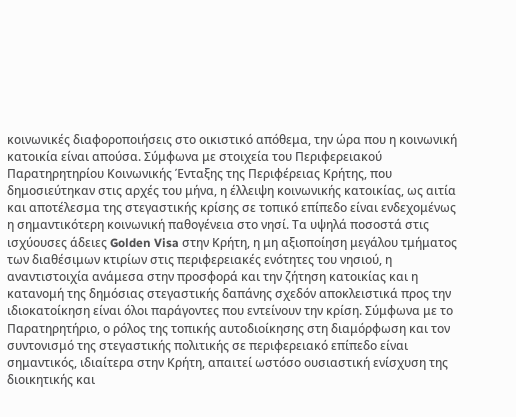κοινωνικές διαφοροποιήσεις στο οικιστικό απόθεμα, την ώρα που η κοινωνική κατοικία είναι απούσα. Σύμφωνα με στοιχεία του Περιφερειακού Παρατηρητηρίου Κοινωνικής Ένταξης της Περιφέρειας Κρήτης, που δημοσιεύτηκαν στις αρχές του μήνα, η έλλειψη κοινωνικής κατοικίας, ως αιτία και αποτέλεσμα της στεγαστικής κρίσης σε τοπικό επίπεδο είναι ενδεχομένως η σημαντικότερη κοινωνική παθογένεια στο νησί. Τα υψηλά ποσοστά στις ισχύουσες άδειες Golden Visa στην Κρήτη, η μη αξιοποίηση μεγάλου τμήματος των διαθέσιμων κτιρίων στις περιφερειακές ενότητες του νησιού, η αναντιστοιχία ανάμεσα στην προσφορά και την ζήτηση κατοικίας και η κατανομή της δημόσιας στεγαστικής δαπάνης σχεδόν αποκλειστικά προς την ιδιοκατοίκηση είναι όλοι παράγοντες που εντείνουν την κρίση. Σύμφωνα με το Παρατηρητήριο, ο ρόλος της τοπικής αυτοδιοίκησης στη διαμόρφωση και τον συντονισμό της στεγαστικής πολιτικής σε περιφερειακό επίπεδο είναι σημαντικός, ιδιαίτερα στην Κρήτη, απαιτεί ωστόσο ουσιαστική ενίσχυση της διοικητικής και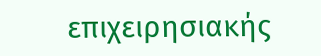επιχειρησιακής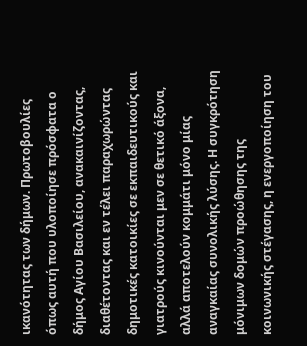ικανότητας των δήμων. Πρωτοβουλίες όπως αυτή που υλοποίησε πρόσφατα ο δήμος Αγίου Βασιλείου, ανακαινίζοντας, διαθέτοντας και εν τέλει παραχωρώντας δημοτικές κατοικίες σε εκπαιδευτικούς και γιατρούς κινούνται μεν σε θετικό άξονα, αλλά αποτελούν κομμάτι μόνο μίας αναγκαίας συνολικής λύσης. Η συγκρότηση μόνιμων δομών προώθησης της κοινωνικής στέγασης, η ενεργοποίηση του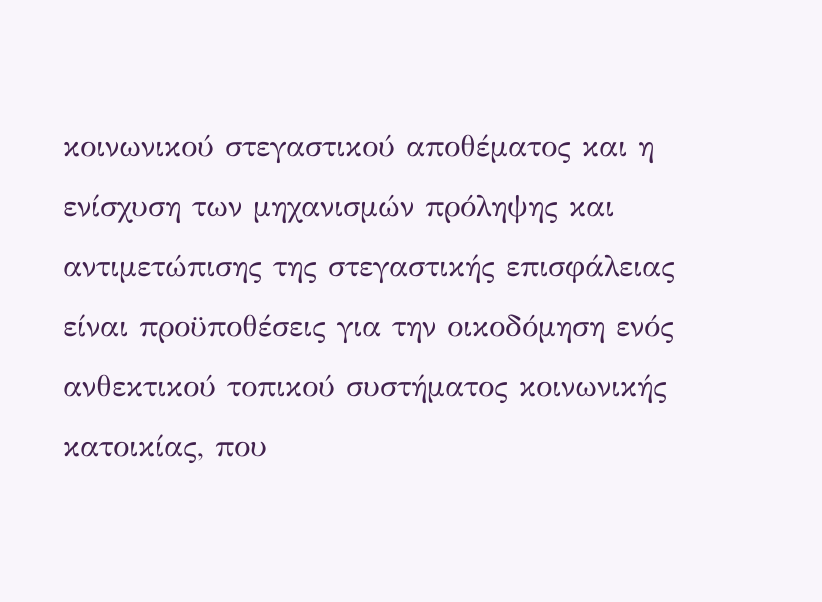κοινωνικού στεγαστικού αποθέματος και η ενίσχυση των μηχανισμών πρόληψης και αντιμετώπισης της στεγαστικής επισφάλειας είναι προϋποθέσεις για την οικοδόμηση ενός ανθεκτικού τοπικού συστήματος κοινωνικής κατοικίας, που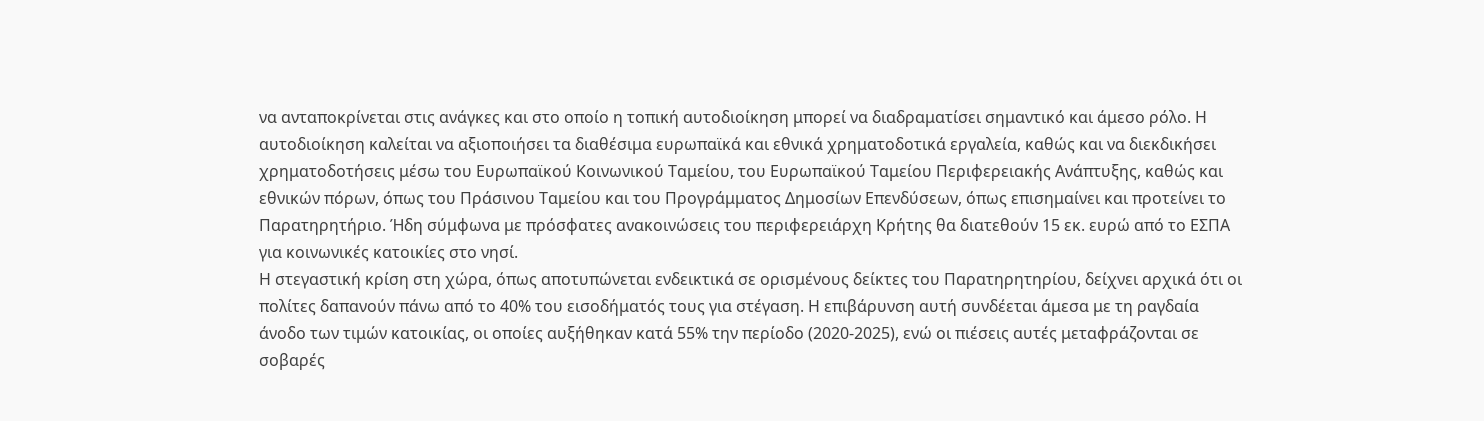να ανταποκρίνεται στις ανάγκες και στο οποίο η τοπική αυτοδιοίκηση μπορεί να διαδραματίσει σημαντικό και άμεσο ρόλο. Η αυτοδιοίκηση καλείται να αξιοποιήσει τα διαθέσιμα ευρωπαϊκά και εθνικά χρηματοδοτικά εργαλεία, καθώς και να διεκδικήσει χρηματοδοτήσεις μέσω του Ευρωπαϊκού Κοινωνικού Ταμείου, του Ευρωπαϊκού Ταμείου Περιφερειακής Ανάπτυξης, καθώς και εθνικών πόρων, όπως του Πράσινου Ταμείου και του Προγράμματος Δημοσίων Επενδύσεων, όπως επισημαίνει και προτείνει το Παρατηρητήριο. Ήδη σύμφωνα με πρόσφατες ανακοινώσεις του περιφερειάρχη Κρήτης θα διατεθούν 15 εκ. ευρώ από το ΕΣΠΑ για κοινωνικές κατοικίες στο νησί.
Η στεγαστική κρίση στη χώρα, όπως αποτυπώνεται ενδεικτικά σε ορισμένους δείκτες του Παρατηρητηρίου, δείχνει αρχικά ότι οι πολίτες δαπανούν πάνω από το 40% του εισοδήματός τους για στέγαση. Η επιβάρυνση αυτή συνδέεται άμεσα με τη ραγδαία άνοδο των τιμών κατοικίας, οι οποίες αυξήθηκαν κατά 55% την περίοδο (2020-2025), ενώ οι πιέσεις αυτές μεταφράζονται σε σοβαρές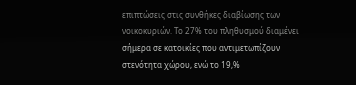επιπτώσεις στις συνθήκες διαβίωσης των νοικοκυριών. Το 27% του πληθυσμού διαμένει σήμερα σε κατοικίες που αντιμετωπίζουν στενότητα χώρου, ενώ το 19,%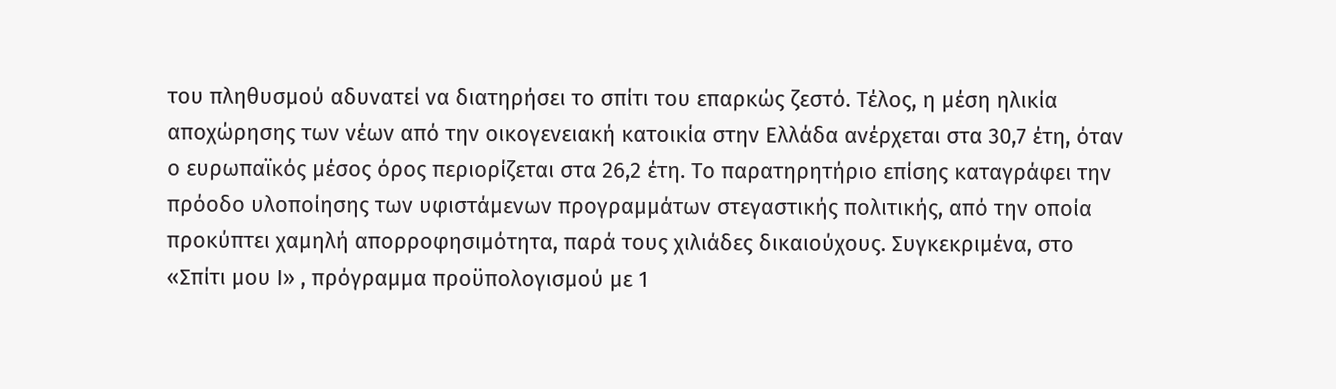του πληθυσμού αδυνατεί να διατηρήσει το σπίτι του επαρκώς ζεστό. Τέλος, η μέση ηλικία αποχώρησης των νέων από την οικογενειακή κατοικία στην Ελλάδα ανέρχεται στα 30,7 έτη, όταν ο ευρωπαϊκός μέσος όρος περιορίζεται στα 26,2 έτη. Το παρατηρητήριο επίσης καταγράφει την πρόοδο υλοποίησης των υφιστάμενων προγραμμάτων στεγαστικής πολιτικής, από την οποία προκύπτει χαμηλή απορροφησιμότητα, παρά τους χιλιάδες δικαιούχους. Συγκεκριμένα, στο «Σπίτι μου Ι» , πρόγραμμα προϋπολογισμού με 1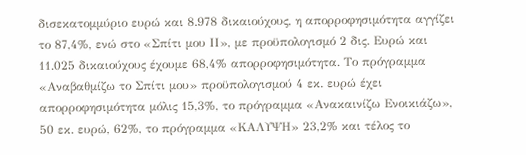δισεκατομμύριο ευρώ και 8.978 δικαιούχους, η απορροφησιμότητα αγγίζει το 87,4%, ενώ στο «Σπίτι μου ΙΙ», με προϋπολογισμό 2 δις. Ευρώ και 11.025 δικαιούχους έχουμε 68,4% απορροφησιμότητα. Το πρόγραμμα «Αναβαθμίζω το Σπίτι μου» προϋπολογισμού 4 εκ. ευρώ έχει απορροφησιμότητα μόλις 15,3%, το πρόγραμμα «Ανακαινίζω Ενοικιάζω», 50 εκ. ευρώ, 62%, το πρόγραμμα «ΚΑΛΥΨΗ» 23,2% και τέλος το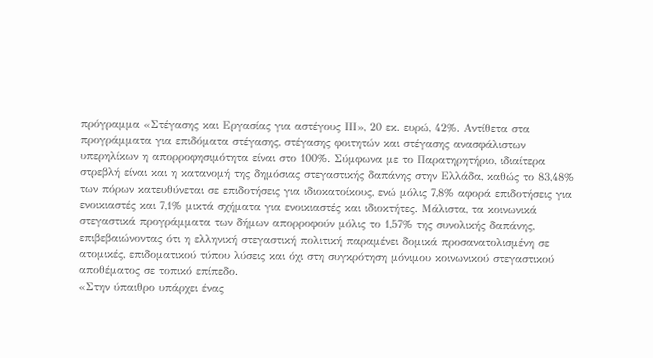πρόγραμμα «Στέγασης και Εργασίας για αστέγους ΙΙΙ», 20 εκ. ευρώ, 42%. Αντίθετα στα προγράμματα για επιδόματα στέγασης, στέγασης φοιτητών και στέγασης ανασφάλιστων υπερηλίκων η απορροφησιμότητα είναι στο 100%. Σύμφωνα με το Παρατηρητήριο, ιδιαίτερα στρεβλή είναι και η κατανομή της δημόσιας στεγαστικής δαπάνης στην Ελλάδα, καθώς το 83,48% των πόρων κατευθύνεται σε επιδοτήσεις για ιδιοκατοίκους, ενώ μόλις 7,8% αφορά επιδοτήσεις για ενοικιαστές και 7,1% μικτά σχήματα για ενοικιαστές και ιδιοκτήτες. Μάλιστα, τα κοινωνικά στεγαστικά προγράμματα των δήμων απορροφούν μόλις το 1,57% της συνολικής δαπάνης, επιβεβαιώνοντας ότι η ελληνική στεγαστική πολιτική παραμένει δομικά προσανατολισμένη σε ατομικές, επιδοματικού τύπου λύσεις και όχι στη συγκρότηση μόνιμου κοινωνικού στεγαστικού αποθέματος σε τοπικό επίπεδο.
«Στην ύπαιθρο υπάρχει ένας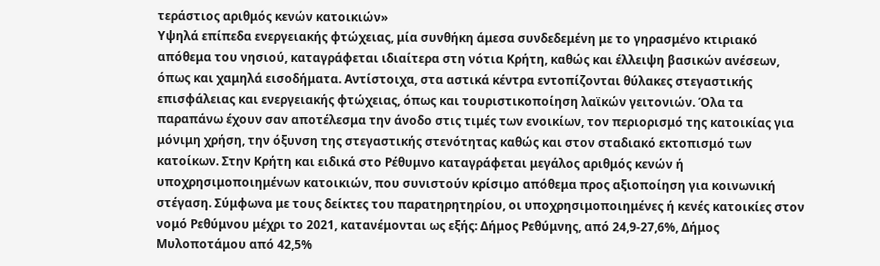τεράστιος αριθμός κενών κατοικιών»
Υψηλά επίπεδα ενεργειακής φτώχειας, μία συνθήκη άμεσα συνδεδεμένη με το γηρασμένο κτιριακό απόθεμα του νησιού, καταγράφεται ιδιαίτερα στη νότια Κρήτη, καθώς και έλλειψη βασικών ανέσεων, όπως και χαμηλά εισοδήματα. Αντίστοιχα, στα αστικά κέντρα εντοπίζονται θύλακες στεγαστικής επισφάλειας και ενεργειακής φτώχειας, όπως και τουριστικοποίηση λαϊκών γειτονιών. Όλα τα παραπάνω έχουν σαν αποτέλεσμα την άνοδο στις τιμές των ενοικίων, τον περιορισμό της κατοικίας για μόνιμη χρήση, την όξυνση της στεγαστικής στενότητας καθώς και στον σταδιακό εκτοπισμό των κατοίκων. Στην Κρήτη και ειδικά στο Ρέθυμνο καταγράφεται μεγάλος αριθμός κενών ή υποχρησιμοποιημένων κατοικιών, που συνιστούν κρίσιμο απόθεμα προς αξιοποίηση για κοινωνική στέγαση. Σύμφωνα με τους δείκτες του παρατηρητηρίου, οι υποχρησιμοποιημένες ή κενές κατοικίες στον νομό Ρεθύμνου μέχρι το 2021, κατανέμονται ως εξής: Δήμος Ρεθύμνης, από 24,9-27,6%, Δήμος Μυλοποτάμου από 42,5%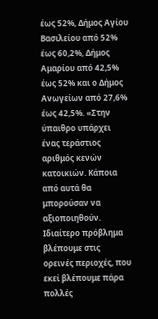έως 52%, Δήμος Αγίου Βασιλείου από 52% έως 60,2%, Δήμος Αμαρίου από 42,5% έως 52% και ο Δήμος Ανωγείων από 27,6% έως 42,5%. «Στην ύπαιθρο υπάρχει ένας τεράστιος αριθμός κενών κατοικιών. Κάποια από αυτά θα μπορούσαν να αξιοποιηθούν. Ιδιαίτερο πρόβλημα βλέπουμε στις ορεινές περιοχές, που εκεί βλέπουμε πάρα πολλές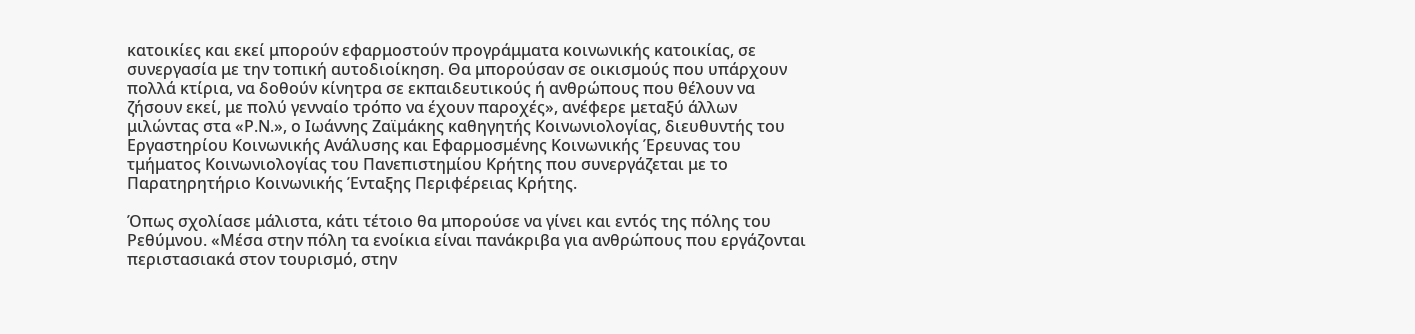κατοικίες και εκεί μπορούν εφαρμοστούν προγράμματα κοινωνικής κατοικίας, σε συνεργασία με την τοπική αυτοδιοίκηση. Θα μπορούσαν σε οικισμούς που υπάρχουν πολλά κτίρια, να δοθούν κίνητρα σε εκπαιδευτικούς ή ανθρώπους που θέλουν να ζήσουν εκεί, με πολύ γενναίο τρόπο να έχουν παροχές», ανέφερε μεταξύ άλλων μιλώντας στα «Ρ.Ν.», ο Ιωάννης Ζαϊμάκης καθηγητής Κοινωνιολογίας, διευθυντής του Εργαστηρίου Κοινωνικής Ανάλυσης και Εφαρμοσμένης Κοινωνικής Έρευνας του τμήματος Κοινωνιολογίας του Πανεπιστημίου Κρήτης που συνεργάζεται με το Παρατηρητήριο Κοινωνικής Ένταξης Περιφέρειας Κρήτης.

Όπως σχολίασε μάλιστα, κάτι τέτοιο θα μπορούσε να γίνει και εντός της πόλης του Ρεθύμνου. «Μέσα στην πόλη τα ενοίκια είναι πανάκριβα για ανθρώπους που εργάζονται περιστασιακά στον τουρισμό, στην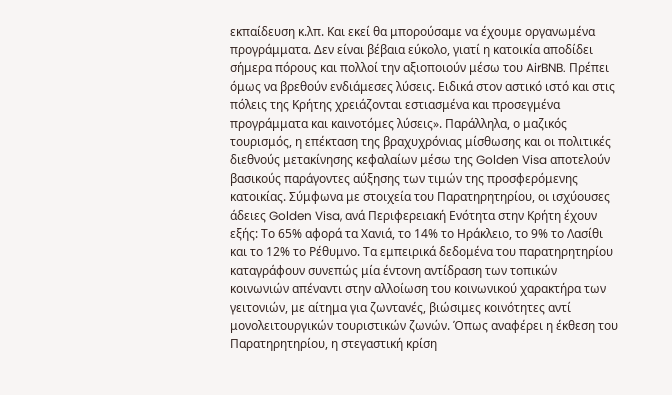εκπαίδευση κ.λπ. Και εκεί θα μπορούσαμε να έχουμε οργανωμένα προγράμματα. Δεν είναι βέβαια εύκολο, γιατί η κατοικία αποδίδει σήμερα πόρους και πολλοί την αξιοποιούν μέσω του AirBNB. Πρέπει όμως να βρεθούν ενδιάμεσες λύσεις. Ειδικά στον αστικό ιστό και στις πόλεις της Κρήτης χρειάζονται εστιασμένα και προσεγμένα προγράμματα και καινοτόμες λύσεις». Παράλληλα, ο μαζικός τουρισμός, η επέκταση της βραχυχρόνιας μίσθωσης και οι πολιτικές διεθνούς μετακίνησης κεφαλαίων μέσω της Golden Visa αποτελούν βασικούς παράγοντες αύξησης των τιμών της προσφερόμενης κατοικίας. Σύμφωνα με στοιχεία του Παρατηρητηρίου, οι ισχύουσες άδειες Golden Visa, ανά Περιφερειακή Ενότητα στην Κρήτη έχουν εξής: Το 65% αφορά τα Χανιά, το 14% το Ηράκλειο, το 9% το Λασίθι και το 12% το Ρέθυμνο. Τα εμπειρικά δεδομένα του παρατηρητηρίου καταγράφουν συνεπώς μία έντονη αντίδραση των τοπικών κοινωνιών απέναντι στην αλλοίωση του κοινωνικού χαρακτήρα των γειτονιών, με αίτημα για ζωντανές, βιώσιμες κοινότητες αντί μονολειτουργικών τουριστικών ζωνών. Όπως αναφέρει η έκθεση του Παρατηρητηρίου, η στεγαστική κρίση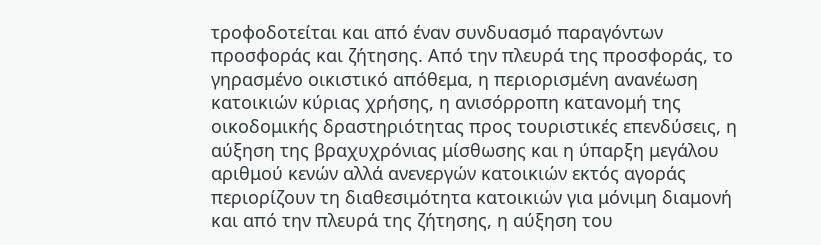τροφοδοτείται και από έναν συνδυασμό παραγόντων προσφοράς και ζήτησης. Από την πλευρά της προσφοράς, το γηρασμένο οικιστικό απόθεμα, η περιορισμένη ανανέωση κατοικιών κύριας χρήσης, η ανισόρροπη κατανομή της οικοδομικής δραστηριότητας προς τουριστικές επενδύσεις, η αύξηση της βραχυχρόνιας μίσθωσης και η ύπαρξη μεγάλου αριθμού κενών αλλά ανενεργών κατοικιών εκτός αγοράς περιορίζουν τη διαθεσιμότητα κατοικιών για μόνιμη διαμονή και από την πλευρά της ζήτησης, η αύξηση του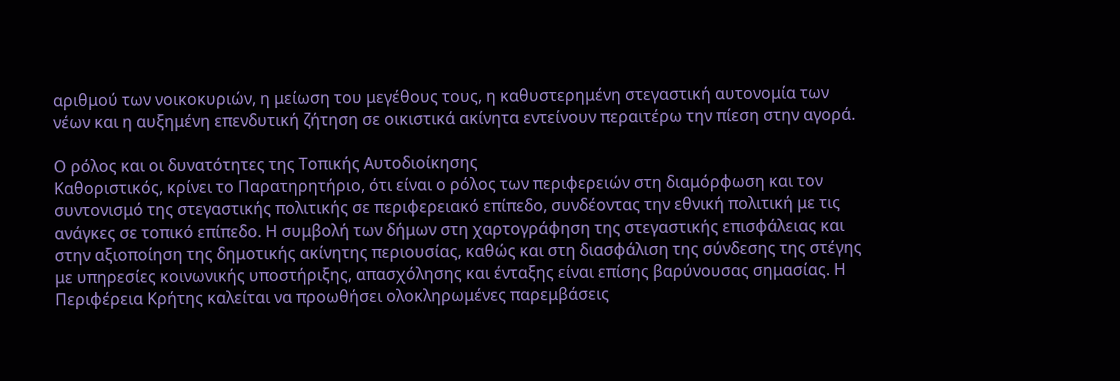αριθμού των νοικοκυριών, η μείωση του μεγέθους τους, η καθυστερημένη στεγαστική αυτονομία των νέων και η αυξημένη επενδυτική ζήτηση σε οικιστικά ακίνητα εντείνουν περαιτέρω την πίεση στην αγορά.

Ο ρόλος και οι δυνατότητες της Τοπικής Αυτοδιοίκησης
Καθοριστικός, κρίνει το Παρατηρητήριο, ότι είναι ο ρόλος των περιφερειών στη διαμόρφωση και τον συντονισμό της στεγαστικής πολιτικής σε περιφερειακό επίπεδο, συνδέοντας την εθνική πολιτική με τις ανάγκες σε τοπικό επίπεδο. Η συμβολή των δήμων στη χαρτογράφηση της στεγαστικής επισφάλειας και στην αξιοποίηση της δημοτικής ακίνητης περιουσίας, καθώς και στη διασφάλιση της σύνδεσης της στέγης με υπηρεσίες κοινωνικής υποστήριξης, απασχόλησης και ένταξης είναι επίσης βαρύνουσας σημασίας. Η Περιφέρεια Κρήτης καλείται να προωθήσει ολοκληρωμένες παρεμβάσεις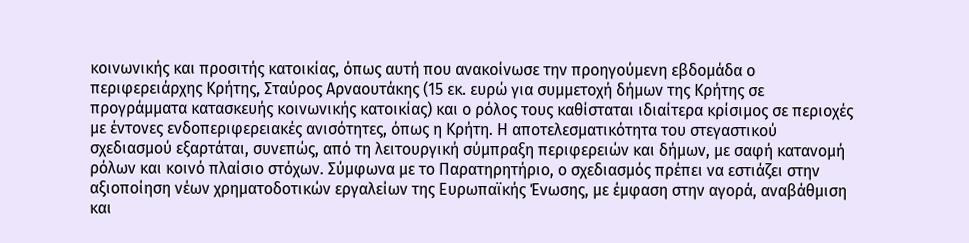κοινωνικής και προσιτής κατοικίας, όπως αυτή που ανακοίνωσε την προηγούμενη εβδομάδα ο περιφερειάρχης Κρήτης, Σταύρος Αρναουτάκης (15 εκ. ευρώ για συμμετοχή δήμων της Κρήτης σε προγράμματα κατασκευής κοινωνικής κατοικίας) και ο ρόλος τους καθίσταται ιδιαίτερα κρίσιμος σε περιοχές με έντονες ενδοπεριφερειακές ανισότητες, όπως η Κρήτη. Η αποτελεσματικότητα του στεγαστικού σχεδιασμού εξαρτάται, συνεπώς, από τη λειτουργική σύμπραξη περιφερειών και δήμων, με σαφή κατανομή ρόλων και κοινό πλαίσιο στόχων. Σύμφωνα με το Παρατηρητήριο, ο σχεδιασμός πρέπει να εστιάζει στην αξιοποίηση νέων χρηματοδοτικών εργαλείων της Ευρωπαϊκής Ένωσης, με έμφαση στην αγορά, αναβάθμιση και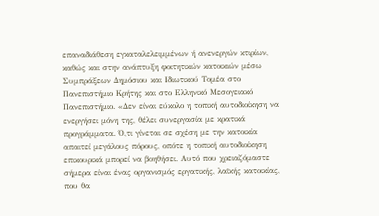επαναδιάθεση εγκαταλελειμμένων ή ανενεργών κτιρίων, καθώς και στην ανάπτυξη φοιτητικών κατοικιών μέσω Συμπράξεων Δημόσιου και Ιδιωτικού Τομέα στο Πανεπιστήμιο Κρήτης και στο Ελληνικό Μεσογειακό Πανεπιστήμιο. «Δεν είναι εύκολο η τοπική αυτοδιοίκηση να ενεργήσει μόνη της, θέλει συνεργασία με κρατικά προγράμματα. Ό,τι γίνεται σε σχέση με την κατοικία απαιτεί μεγάλους πόρους, οπότε η τοπική αυτοδιοίκηση επικουρικά μπορεί να βοηθήσει. Αυτό που χρειαζόμαστε σήμερα είναι ένας οργανισμός εργατικής, λαϊκής κατοικίας, που θα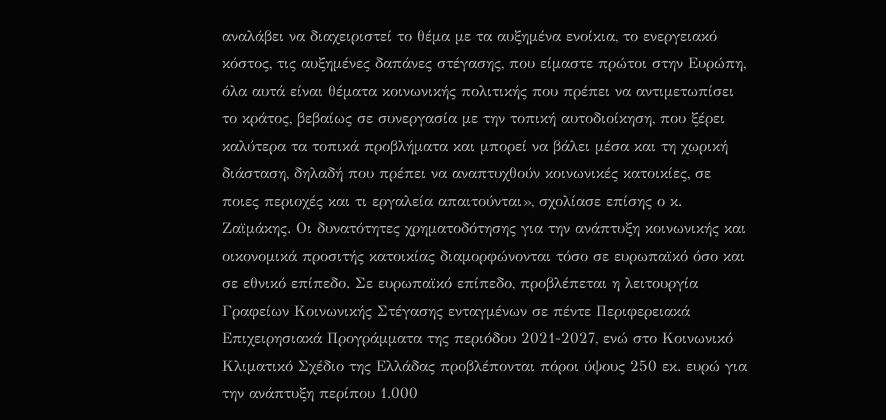αναλάβει να διαχειριστεί το θέμα με τα αυξημένα ενοίκια, το ενεργειακό κόστος, τις αυξημένες δαπάνες στέγασης, που είμαστε πρώτοι στην Ευρώπη, όλα αυτά είναι θέματα κοινωνικής πολιτικής που πρέπει να αντιμετωπίσει το κράτος, βεβαίως σε συνεργασία με την τοπική αυτοδιοίκηση, που ξέρει καλύτερα τα τοπικά προβλήματα και μπορεί να βάλει μέσα και τη χωρική διάσταση, δηλαδή που πρέπει να αναπτυχθούν κοινωνικές κατοικίες, σε ποιες περιοχές και τι εργαλεία απαιτούνται», σχολίασε επίσης ο κ. Ζαϊμάκης. Οι δυνατότητες χρηματοδότησης για την ανάπτυξη κοινωνικής και οικονομικά προσιτής κατοικίας διαμορφώνονται τόσο σε ευρωπαϊκό όσο και σε εθνικό επίπεδο. Σε ευρωπαϊκό επίπεδο, προβλέπεται η λειτουργία Γραφείων Κοινωνικής Στέγασης ενταγμένων σε πέντε Περιφερειακά Επιχειρησιακά Προγράμματα της περιόδου 2021-2027, ενώ στο Κοινωνικό Κλιματικό Σχέδιο της Ελλάδας προβλέπονται πόροι ύψους 250 εκ. ευρώ για την ανάπτυξη περίπου 1.000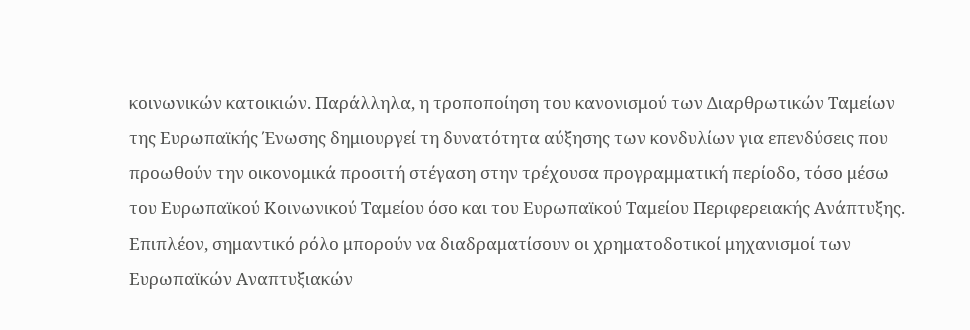κοινωνικών κατοικιών. Παράλληλα, η τροποποίηση του κανονισμού των Διαρθρωτικών Ταμείων της Ευρωπαϊκής Ένωσης δημιουργεί τη δυνατότητα αύξησης των κονδυλίων για επενδύσεις που προωθούν την οικονομικά προσιτή στέγαση στην τρέχουσα προγραμματική περίοδο, τόσο μέσω του Ευρωπαϊκού Κοινωνικού Ταμείου όσο και του Ευρωπαϊκού Ταμείου Περιφερειακής Ανάπτυξης. Επιπλέον, σημαντικό ρόλο μπορούν να διαδραματίσουν οι χρηματοδοτικοί μηχανισμοί των Ευρωπαϊκών Αναπτυξιακών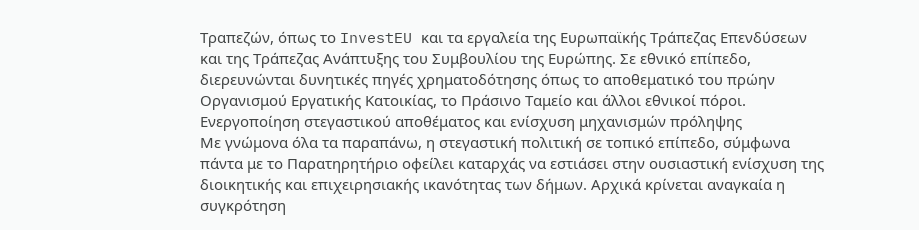Τραπεζών, όπως το InvestEU και τα εργαλεία της Ευρωπαϊκής Τράπεζας Επενδύσεων και της Τράπεζας Ανάπτυξης του Συμβουλίου της Ευρώπης. Σε εθνικό επίπεδο, διερευνώνται δυνητικές πηγές χρηματοδότησης όπως το αποθεματικό του πρώην Οργανισμού Εργατικής Κατοικίας, το Πράσινο Ταμείο και άλλοι εθνικοί πόροι.
Ενεργοποίηση στεγαστικού αποθέματος και ενίσχυση μηχανισμών πρόληψης
Με γνώμονα όλα τα παραπάνω, η στεγαστική πολιτική σε τοπικό επίπεδο, σύμφωνα πάντα με το Παρατηρητήριο οφείλει καταρχάς να εστιάσει στην ουσιαστική ενίσχυση της διοικητικής και επιχειρησιακής ικανότητας των δήμων. Αρχικά κρίνεται αναγκαία η συγκρότηση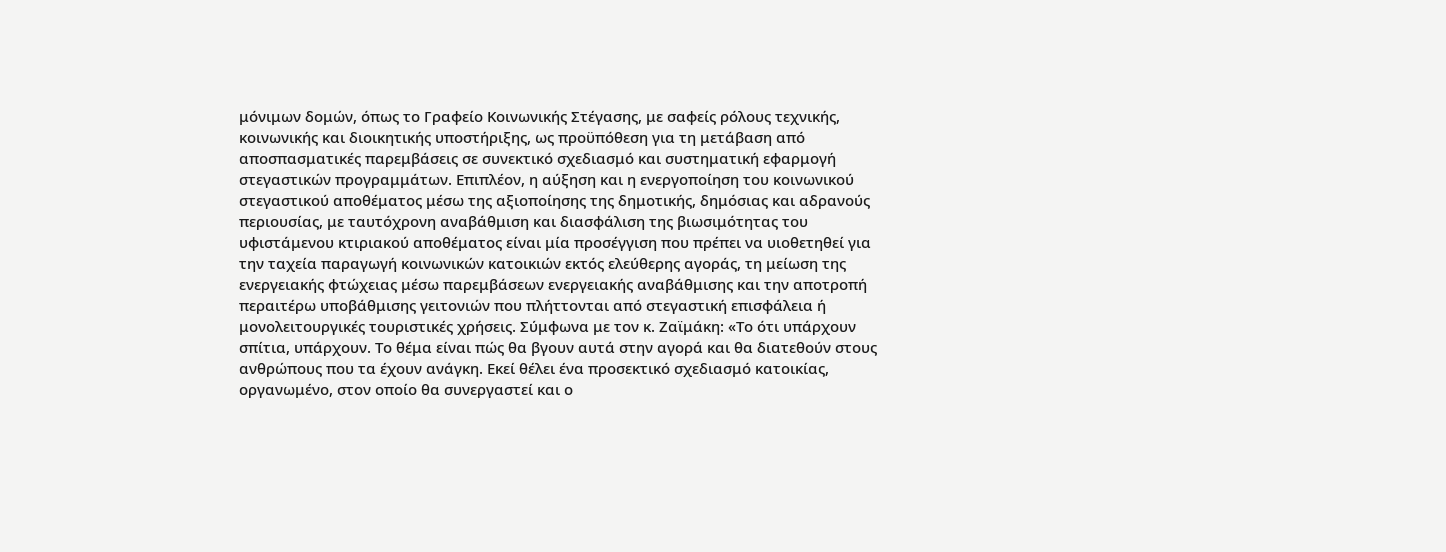μόνιμων δομών, όπως το Γραφείο Κοινωνικής Στέγασης, με σαφείς ρόλους τεχνικής, κοινωνικής και διοικητικής υποστήριξης, ως προϋπόθεση για τη μετάβαση από αποσπασματικές παρεμβάσεις σε συνεκτικό σχεδιασμό και συστηματική εφαρμογή στεγαστικών προγραμμάτων. Επιπλέον, η αύξηση και η ενεργοποίηση του κοινωνικού στεγαστικού αποθέματος μέσω της αξιοποίησης της δημοτικής, δημόσιας και αδρανούς περιουσίας, με ταυτόχρονη αναβάθμιση και διασφάλιση της βιωσιμότητας του υφιστάμενου κτιριακού αποθέματος είναι μία προσέγγιση που πρέπει να υιοθετηθεί για την ταχεία παραγωγή κοινωνικών κατοικιών εκτός ελεύθερης αγοράς, τη μείωση της ενεργειακής φτώχειας μέσω παρεμβάσεων ενεργειακής αναβάθμισης και την αποτροπή περαιτέρω υποβάθμισης γειτονιών που πλήττονται από στεγαστική επισφάλεια ή μονολειτουργικές τουριστικές χρήσεις. Σύμφωνα με τον κ. Ζαϊμάκη: «Το ότι υπάρχουν σπίτια, υπάρχουν. Το θέμα είναι πώς θα βγουν αυτά στην αγορά και θα διατεθούν στους ανθρώπους που τα έχουν ανάγκη. Εκεί θέλει ένα προσεκτικό σχεδιασμό κατοικίας, οργανωμένο, στον οποίο θα συνεργαστεί και ο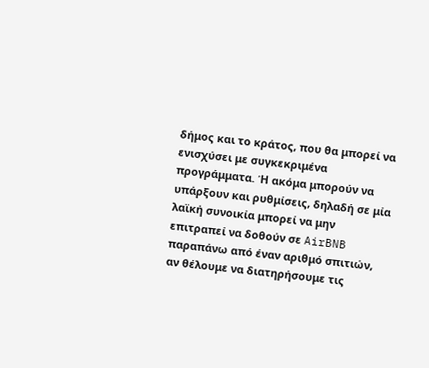δήμος και το κράτος, που θα μπορεί να ενισχύσει με συγκεκριμένα προγράμματα. Ή ακόμα μπορούν να υπάρξουν και ρυθμίσεις, δηλαδή σε μία λαϊκή συνοικία μπορεί να μην επιτραπεί να δοθούν σε AirBNB παραπάνω από έναν αριθμό σπιτιών, αν θέλουμε να διατηρήσουμε τις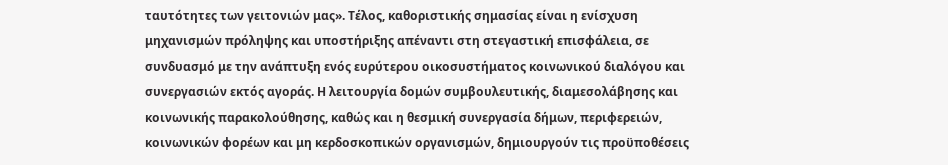ταυτότητες των γειτονιών μας». Τέλος, καθοριστικής σημασίας είναι η ενίσχυση μηχανισμών πρόληψης και υποστήριξης απέναντι στη στεγαστική επισφάλεια, σε συνδυασμό με την ανάπτυξη ενός ευρύτερου οικοσυστήματος κοινωνικού διαλόγου και συνεργασιών εκτός αγοράς. Η λειτουργία δομών συμβουλευτικής, διαμεσολάβησης και κοινωνικής παρακολούθησης, καθώς και η θεσμική συνεργασία δήμων, περιφερειών, κοινωνικών φορέων και μη κερδοσκοπικών οργανισμών, δημιουργούν τις προϋποθέσεις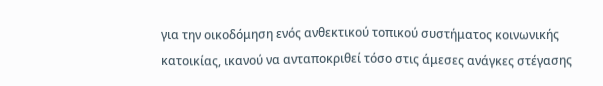για την οικοδόμηση ενός ανθεκτικού τοπικού συστήματος κοινωνικής κατοικίας, ικανού να ανταποκριθεί τόσο στις άμεσες ανάγκες στέγασης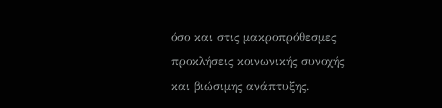όσο και στις μακροπρόθεσμες προκλήσεις κοινωνικής συνοχής και βιώσιμης ανάπτυξης.